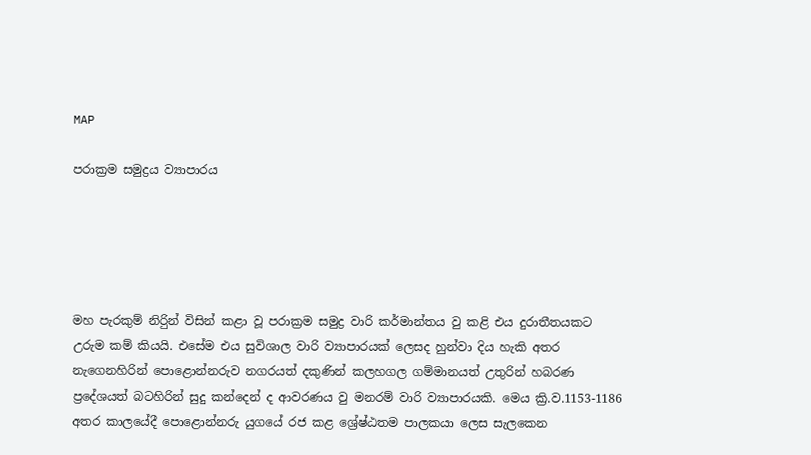MAP

පරාක්‍රම සමුද්‍රය ව්‍යාපාරය





මහ පැරකුම් නිරිුන් විසින් කළා වූ පරාක්‍රම සමුද්‍ර වාරි කර්මාන්තය වු කළි එය දුරාතීතයකට උරුම කම් කියයි. එසේම එය සුවිශාල වාරි ව්‍යාපාරයක් ලෙසද හුන්වා දිය හැකි අතර  නැගෙනහිරින් පොළොන්නරුව නගරයත් දකුණින් කලහගල ගම්මානයත් උතුරින් හබරණ ප්‍රදේශයත් බටහිරින් සුදු කන්දෙන් ද ආවරණය වු මනරම් වාරි ව්‍යාපාරයකි. මෙය ක්‍රි.ව.1153-1186 අතර කාලයේදී පොළොන්නරු යුගයේ රජ කළ ශ්‍රේෂ්ඨතම පාලකයා ලෙස සැලකෙන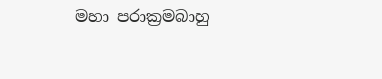මහා පරාක්‍රමබාහු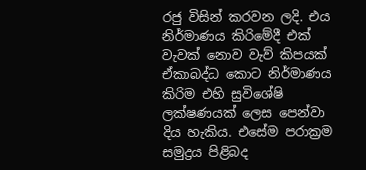රජු විසින් කරවන ලදි. එය නිර්මාණය කිරිමේදී එක් වැවක් නොව වැව් කිපයක් ඒකාබද්ධ කොට නිර්මාණය කිරිම එහි සුවිශේෂි ලක්ෂණයක් ලෙස පෙන්වා දිය හැකිය. එසේම පරාක්‍රම සමුද්‍රය පිළිබද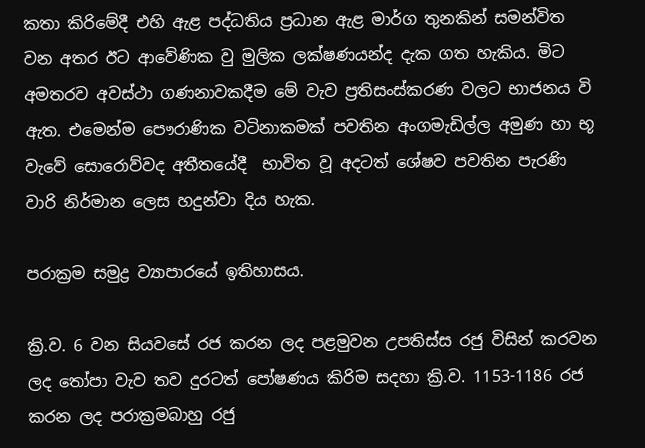කතා කිරිමේදී එහි ඇළ පද්ධතිය ප්‍රධාන ඇළ මාර්ග තුනකින් සමන්විත වන අතර ඊට ආවේණික වු මුලික ලක්ෂණයන්ද දැක ගත හැකිය. මිට අමතරව අවස්ථා ගණනාවකදීම මේ වැව ප්‍රතිසංස්කරණ වලට භාජනය වි ඇත. එමෙන්ම පෞරාණික වටිනාකමක් පවතින අංගමැඩිල්ල අමුණ හා භූ වැවේ සොරොව්වද අතීතයේදී  භාවිත වූ අදටත් ශේෂව පවතින පැරණි වාරි නිර්මාන ලෙස හදුන්වා දිය හැක.

පරාක්‍රම සමුද්‍ර ව්‍යාපාරයේ ඉතිහාසය.

ක්‍රි.ව. 6 වන සියවසේ රජ කරන ලද පළමුවන උපතිස්ස රජු විසින් කරවන ලද තෝපා වැව තව දුරටත් පෝෂණය කිරිම සදහා ක්‍රි.ව. 1153-1186 රජ කරන ලද පරාක්‍රමබාහු රජු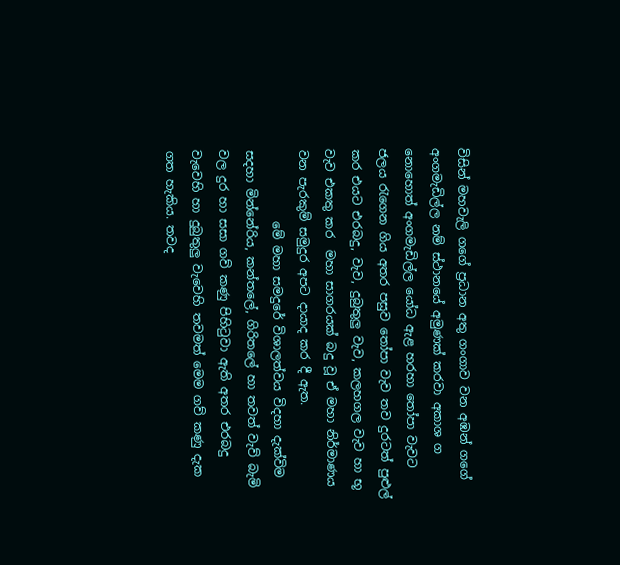විසින් මහවැලි ග‍‍‍‍ගේ ප්‍රධාන අතු ගංගාව වන අඹන් ගගේ අංගමැඩිල්ල නම් ස්ථානයේ අමුණක් කරවා අකාශ ග නොහොත් අංගමැඩිල්ල යෝධ ඇළ හරහා තෝපා වැවට ජලය රැගෙන ගිය අතර පසුව තෝපා වැව තව දුරටත් පුළුල් කර එයට එරබදු, වැව, දුබුතුලු වැව, කලහගල වැව හා භූ වැව එකතු කර  මහා සාගරයක් බදු වූ ඒ මහා නිර්මාණය වන පැරකුම් සමුදුර අපට දායාද කර දී ඇත.
            මේ මහා සමදුරේ විශාලත්වය විදහා දැක්විම සදහා මින්නේරිය, කන්තලේ, ගිරිතලේ හා තවත් වැව් බැමි වල දුර හා සසා ගව් කණු පිහිටුවා ඇති අතර එරබදු වැවෙහි හා දුබුතුලු වැවෙහි තවමත් මෙම ගව් කණු දැක ගත හැකිය. තවද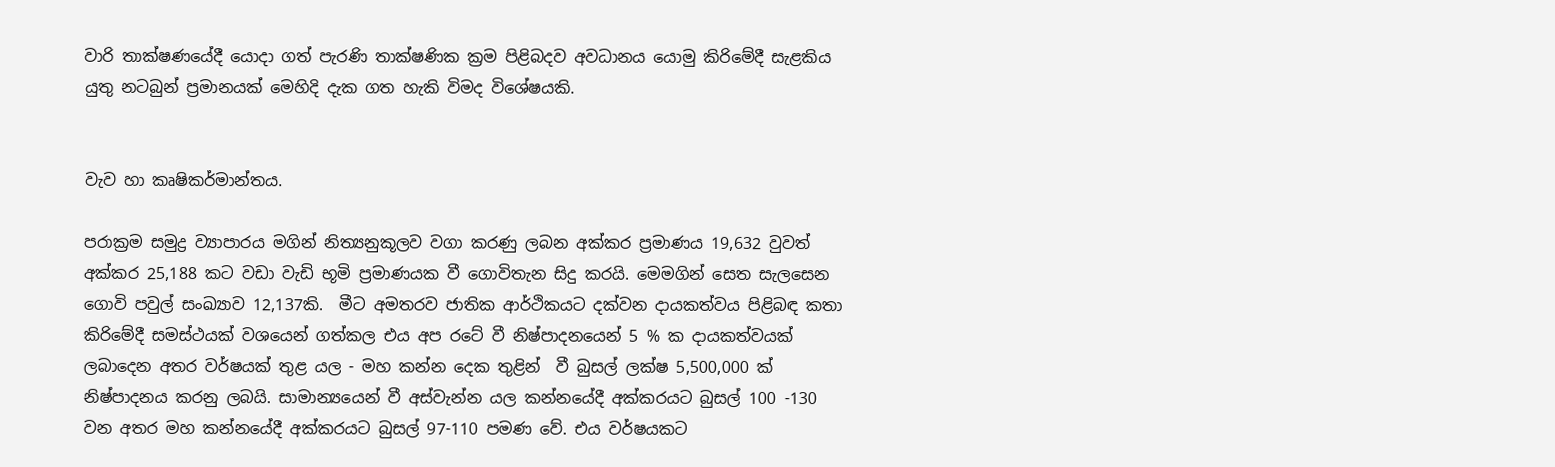වාරි තාක්ෂණයේදී යොදා ගත් පැරණි තාක්ෂණික ක්‍රම පිළිබදව අවධානය යොමු කිරිමේදී සැළකිය යුතු නටබුන් ප්‍රමානයක් මෙහිදි දැක ගත හැකි විමද විශේෂයකි.


වැව හා කෘෂිකර්මාන්තය.

පරාක්‍රම සමුද්‍ර ව්‍යාපාරය මගින් නිත්‍යනුකූලව වගා කරණු ලබන අක්කර ප්‍රමාණය 19,632 වුවත් අක්කර 25,188 කට වඩා වැඩි භූමි ප්‍රමාණයක වී ගොවිතැන සිදු කරයි. මෙමගින් සෙත සැලසෙන ගොවි පවුල් සංඛ්‍යාව 12,137කි.  මීට අමතරව ජාතික ආර්ථිකයට දක්වන දායකත්වය පිළිබඳ කතා කිරිමේදී සමස්ථයක් වශයෙන් ගත්කල එය අප රටේ වී නිෂ්පාදනයෙන් 5 % ක දායකත්වයක් ලබාදෙන අතර වර්ෂයක් තුළ යල - මහ කන්න දෙක තුළින්  වී බුසල් ලක්ෂ 5,500,000 ක් නිෂ්පාදනය කරනු ලබයි. සාමාන්‍යයෙන් වී අස්වැන්න යල කන්නයේදී අක්කරයට බුසල් 100 -130 වන අතර මහ කන්නයේදී අක්කරයට බුසල් 97-110 පමණ වේ. එය වර්ෂයකට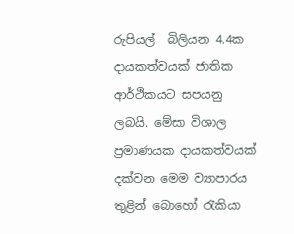රුපියල්  බිලියන 4.4ක දායකත්වයක් ජාතික ආර්ථිකයට සපයනු ලබයි. මේසා විශාල ප්‍රමාණයක දායකත්වයක් දක්වන මෙම ව්‍යාපාරය තුළින් බොහෝ රැකියා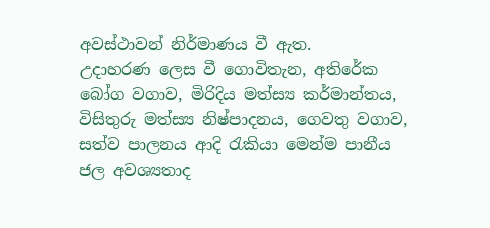අවස්ථාවන් නිර්මාණය වී ඇත.
උදාහරණ ලෙස වී ගොවිතැන, අතිරේක බෝග වගාව, මිරිදිය මත්ස්‍ය කර්මාන්තය, විසිතුරු මත්ස්‍ය නිෂ්පාදනය, ගෙවතු වගාව, සත්ව පාලනය ආදි රැකියා මෙන්ම පානීය ජල අවශ්‍යතාද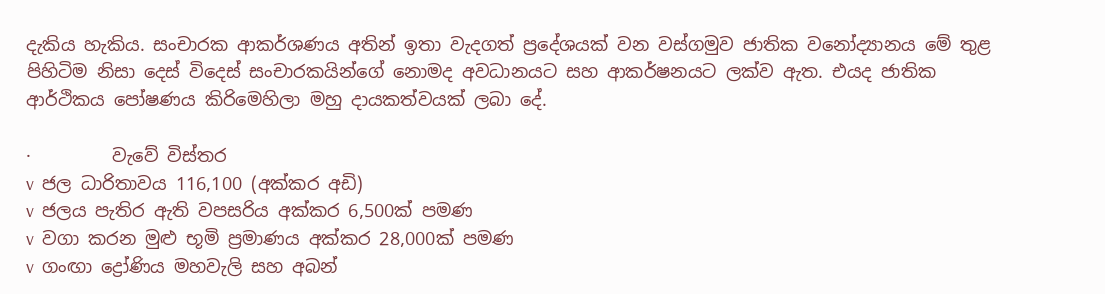දැකිය හැකිය. සංචාරක ආකර්ශණය අතින් ඉතා වැදගත් ප්‍රදේශයක් වන වස්ගමුව ජාතික වනෝද්‍යානය මේ තුළ පිහිටිම නිසා දෙස් විදෙස් සංචාරකයින්ගේ නොමද අවධානයට සහ ආකර්ෂනයට ලක්ව ඇත. එයද ජාතික ආර්ථිකය පෝෂණය කිරිමෙහිලා මහු දායකත්වයක් ලබා දේ.

·         වැවේ විස්තර
v  ජල ධාරිතාවය 116,100 (අක්කර අඩි)
v  ජලය පැතිර ඇති වපසරිය අක්කර 6,500ක් පමණ
v  වගා කරන මුළු භූමි ප්‍රමාණය අක්කර 28,000ක් පමණ
v  ගංඟා ද්‍රෝණිය මහවැලි සහ අබන්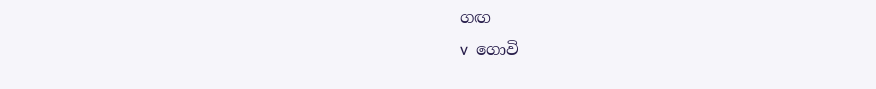ගඟ
v  ගොවි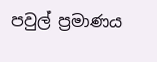පවුල් ප්‍රමාණය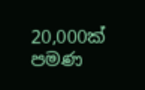20,000ක් පමණ